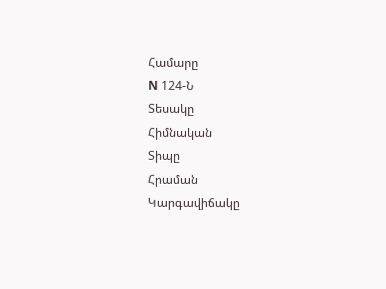Համարը
N 124-Ն
Տեսակը
Հիմնական
Տիպը
Հրաման
Կարգավիճակը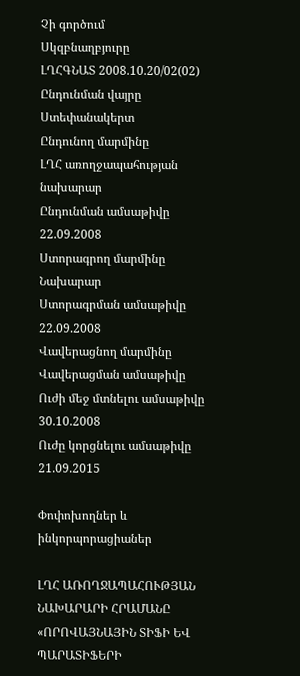Չի գործում
Սկզբնաղբյուրը
ԼՂՀԳՆԱՏ 2008.10.20/02(02)
Ընդունման վայրը
Ստեփանակերտ
Ընդունող մարմինը
ԼՂՀ առողջապահության նախարար
Ընդունման ամսաթիվը
22.09.2008
Ստորագրող մարմինը
Նախարար
Ստորագրման ամսաթիվը
22.09.2008
Վավերացնող մարմինը
Վավերացման ամսաթիվը
Ուժի մեջ մտնելու ամսաթիվը
30.10.2008
Ուժը կորցնելու ամսաթիվը
21.09.2015

Փոփոխողներ և ինկորպորացիաներ

ԼՂՀ ԱՌՈՂՋԱՊԱՀՈՒԹՅԱՆ ՆԱԽԱՐԱՐԻ ՀՐԱՄԱՆԸ «ՈՐՈՎԱՅՆԱՅԻՆ ՏԻՖԻ ԵՎ ՊԱՐԱՏԻՖԵՐԻ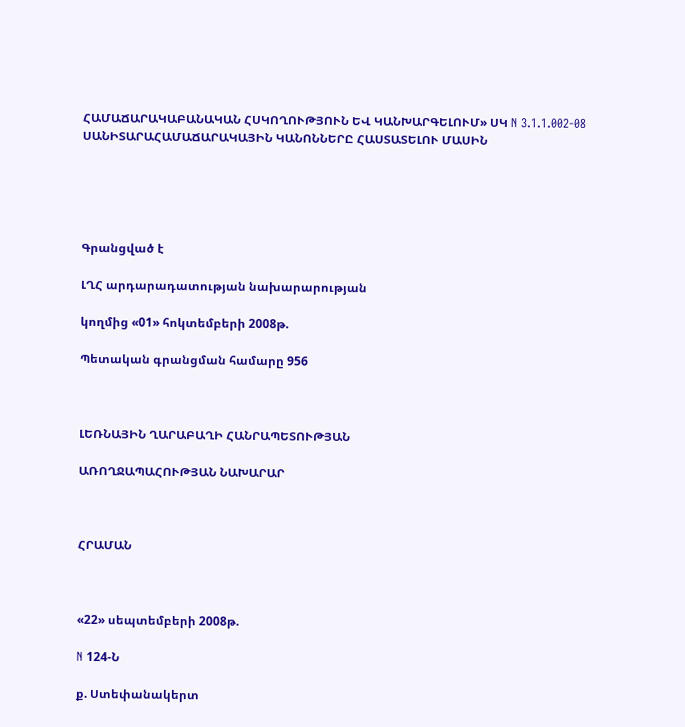ՀԱՄԱՃԱՐԱԿԱԲԱՆԱԿԱՆ ՀՍԿՈՂՈՒԹՅՈՒՆ ԵՎ ԿԱՆԽԱՐԳԵԼՈՒՄ» ՍԿ N 3.1.1.002-08 ՍԱՆԻՏԱՐԱՀԱՄԱՃԱՐԱԿԱՅԻՆ ԿԱՆՈՆՆԵՐԸ ՀԱՍՏԱՏԵԼՈՒ ՄԱՍԻՆ





Գրանցված է

ԼՂՀ արդարադատության նախարարության

կողմից «01» հոկտեմբերի 2008թ.

Պետական գրանցման համարը 956



ԼԵՌՆԱՅԻՆ ՂԱՐԱԲԱՂԻ ՀԱՆՐԱՊԵՏՈՒԹՅԱՆ

ԱՌՈՂՋԱՊԱՀՈՒԹՅԱՆ ՆԱԽԱՐԱՐ



ՀՐԱՄԱՆ



«22» սեպտեմբերի 2008թ.

N 124-Ն

ք. Ստեփանակերտ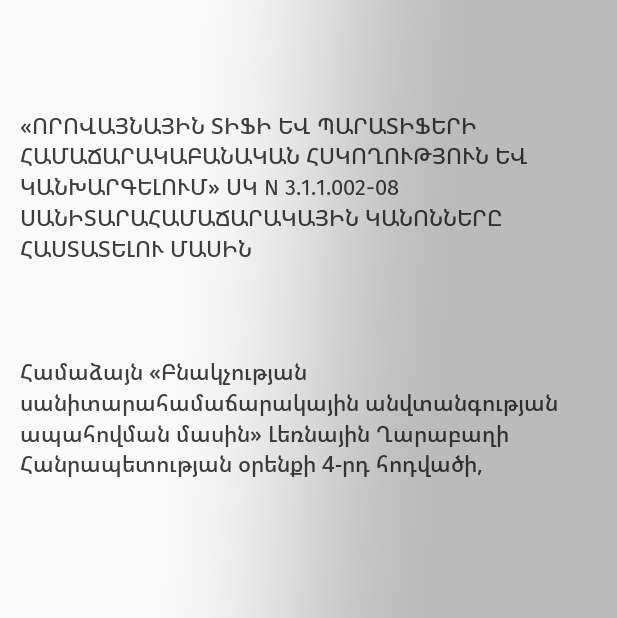«ՈՐՈՎԱՅՆԱՅԻՆ ՏԻՖԻ ԵՎ ՊԱՐԱՏԻՖԵՐԻ ՀԱՄԱՃԱՐԱԿԱԲԱՆԱԿԱՆ ՀՍԿՈՂՈՒԹՅՈՒՆ ԵՎ ԿԱՆԽԱՐԳԵԼՈՒՄ» ՍԿ N 3.1.1.002-08 ՍԱՆԻՏԱՐԱՀԱՄԱՃԱՐԱԿԱՅԻՆ ԿԱՆՈՆՆԵՐԸ ՀԱՍՏԱՏԵԼՈՒ ՄԱՍԻՆ



Համաձայն «Բնակչության սանիտարահամաճարակային անվտանգության ապահովման մասին» Լեռնային Ղարաբաղի Հանրապետության օրենքի 4-րդ հոդվածի,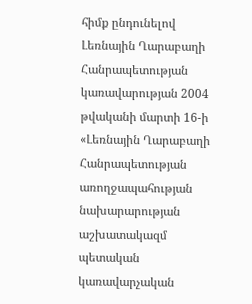հիմք ընդունելով Լեռնային Ղարաբաղի Հանրապետության կառավարության 2004 թվականի մարտի 16-ի «Լեռնային Ղարաբաղի Հանրապետության առողջապահության նախարարության աշխատակազմ պետական կառավարչական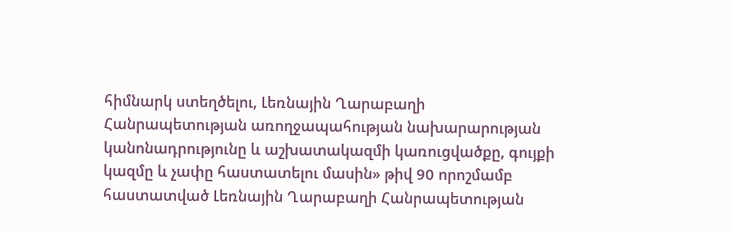հիմնարկ ստեղծելու, Լեռնային Ղարաբաղի Հանրապետության առողջապահության նախարարության կանոնադրությունը և աշխատակազմի կառուցվածքը, գույքի կազմը և չափը հաստատելու մասին» թիվ 90 որոշմամբ հաստատված Լեռնային Ղարաբաղի Հանրապետության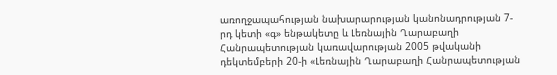առողջապահության նախարարության կանոնադրության 7-րդ կետի «գ» ենթակետը և Լեռնային Ղարաբաղի Հանրապետության կառավարության 2005 թվականի դեկտեմբերի 20-ի «Լեռնային Ղարաբաղի Հանրապետության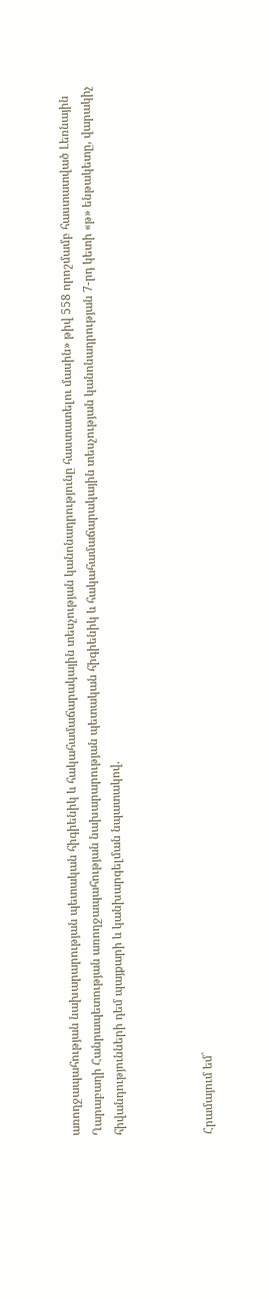առողջապահության նախարարության պետական հիգիենիկ և հակահամաճարակային տեսչության կանոնադրությունը հաստատելու մասին» թիվ 558 որոշմամբ հաստատված Լեռնային Ղարաբաղի Հանրապետության առողջապահության նախարարության պետական հիգիենիկ և հակահամաճարակային տեսչության կանոնադրության 7-րդ կետի «թ» ենթակետը, վարակիչ հիվանդությունների դեմ պայքարի և կանխարգելման նպատակով.



Հրամայում եմ`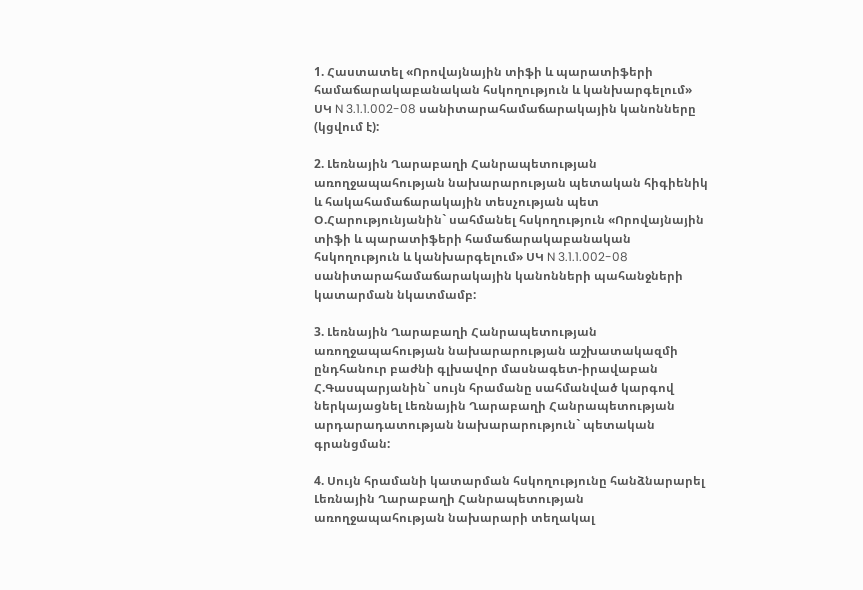1. Հաստատել «Որովայնային տիֆի և պարատիֆերի համաճարակաբանական հսկողություն և կանխարգելում» ՍԿ N 3.1.1.002-08 սանիտարահամաճարակային կանոնները (կցվում է):

2. Լեռնային Ղարաբաղի Հանրապետության առողջապահության նախարարության պետական հիգիենիկ և հակահամաճարակային տեսչության պետ Օ.Հարությունյանին` սահմանել հսկողություն «Որովայնային տիֆի և պարատիֆերի համաճարակաբանական հսկողություն և կանխարգելում» ՍԿ N 3.1.1.002-08 սանիտարահամաճարակային կանոնների պահանջների կատարման նկատմամբ:

3. Լեռնային Ղարաբաղի Հանրապետության առողջապահության նախարարության աշխատակազմի ընդհանուր բաժնի գլխավոր մասնագետ-իրավաբան Հ.Գասպարյանին` սույն հրամանը սահմանված կարգով ներկայացնել Լեռնային Ղարաբաղի Հանրապետության արդարադատության նախարարություն` պետական գրանցման:

4. Սույն հրամանի կատարման հսկողությունը հանձնարարել Լեռնային Ղարաբաղի Հանրապետության առողջապահության նախարարի տեղակալ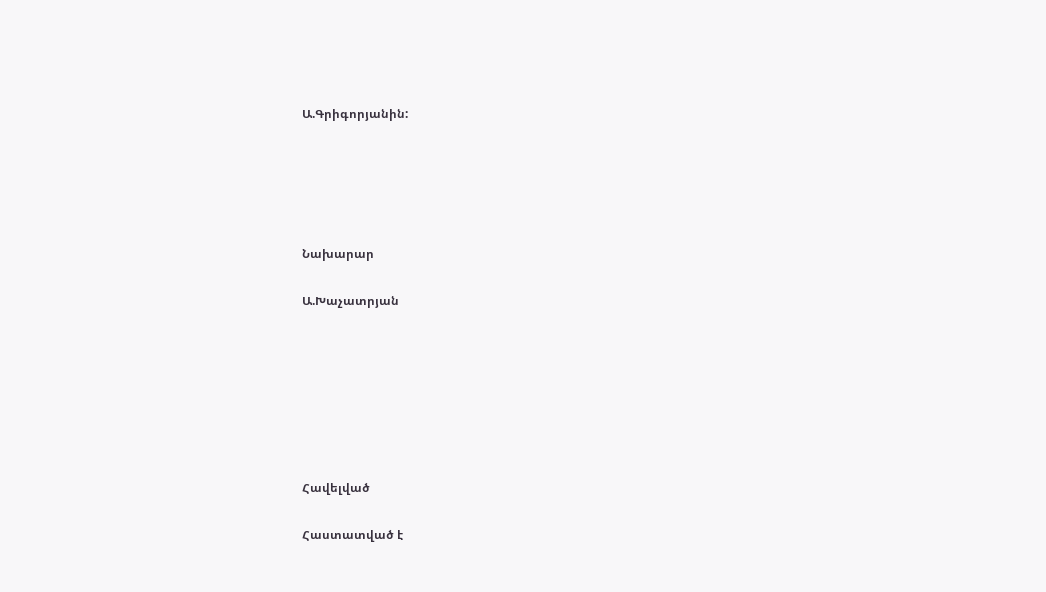Ա.Գրիգորյանին:





Նախարար

Ա.Խաչատրյան







Հավելված

Հաստատված է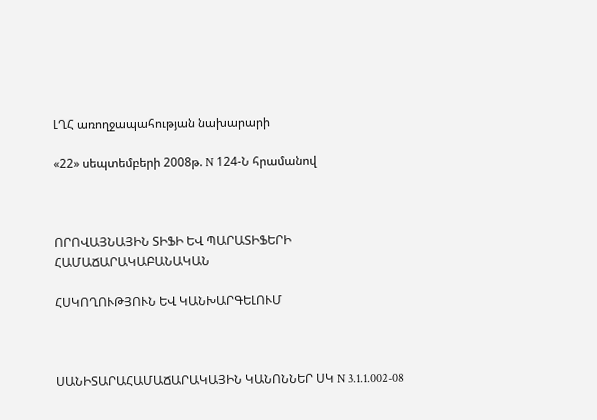ԼՂՀ առողջապահության նախարարի

«22» սեպտեմբերի 2008թ. N 124-Ն հրամանով



ՈՐՈՎԱՅՆԱՅԻՆ ՏԻՖԻ ԵՎ ՊԱՐԱՏԻՖԵՐԻ ՀԱՄԱՃԱՐԱԿԱԲԱՆԱԿԱՆ

ՀՍԿՈՂՈՒԹՅՈՒՆ ԵՎ ԿԱՆԽԱՐԳԵԼՈՒՄ



ՍԱՆԻՏԱՐԱՀԱՄԱՃԱՐԱԿԱՅԻՆ ԿԱՆՈՆՆԵՐ ՍԿ N 3.1.1.002-08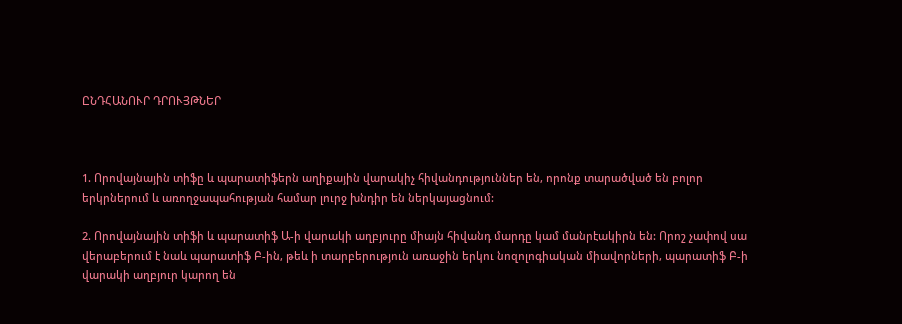ԸՆԴՀԱՆՈՒՐ ԴՐՈՒՅԹՆԵՐ



1. Որովայնային տիֆը և պարատիֆերն աղիքային վարակիչ հիվանդություններ են, որոնք տարածված են բոլոր երկրներում և առողջապահության համար լուրջ խնդիր են ներկայացնում:

2. Որովայնային տիֆի և պարատիֆ Ա-ի վարակի աղբյուրը միայն հիվանդ մարդը կամ մանրէակիրն են: Որոշ չափով սա վերաբերում է նաև պարատիֆ Բ-ին, թեև ի տարբերություն առաջին երկու նոզոլոգիական միավորների, պարատիֆ Բ-ի վարակի աղբյուր կարող են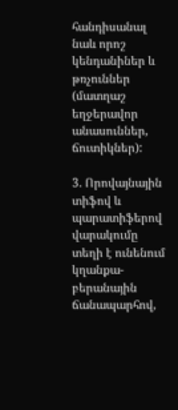հանդիսանալ նաև որոշ կենդանիներ և թռչուններ (մատղաշ եղջերավոր անասուններ, ճուտիկներ):

3. Որովայնային տիֆով և պարատիֆերով վարակումը տեղի է ունենում կղանքա-բերանային ճանապարհով,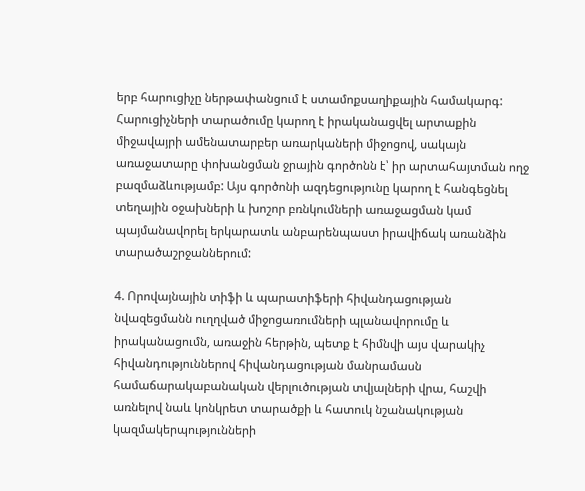երբ հարուցիչը ներթափանցում է ստամոքսաղիքային համակարգ: Հարուցիչների տարածումը կարող է իրականացվել արտաքին միջավայրի ամենատարբեր առարկաների միջոցով, սակայն առաջատարը փոխանցման ջրային գործոնն է՝ իր արտահայտման ողջ բազմաձևությամբ: Այս գործոնի ազդեցությունը կարող է հանգեցնել տեղային օջախների և խոշոր բռնկումների առաջացման կամ պայմանավորել երկարատև անբարենպաստ իրավիճակ առանձին տարածաշրջաններում:

4. Որովայնային տիֆի և պարատիֆերի հիվանդացության նվազեցմանն ուղղված միջոցառումների պլանավորումը և իրականացումն, առաջին հերթին, պետք է հիմնվի այս վարակիչ հիվանդություններով հիվանդացության մանրամասն համաճարակաբանական վերլուծության տվյալների վրա, հաշվի առնելով նաև կոնկրետ տարածքի և հատուկ նշանակության կազմակերպությունների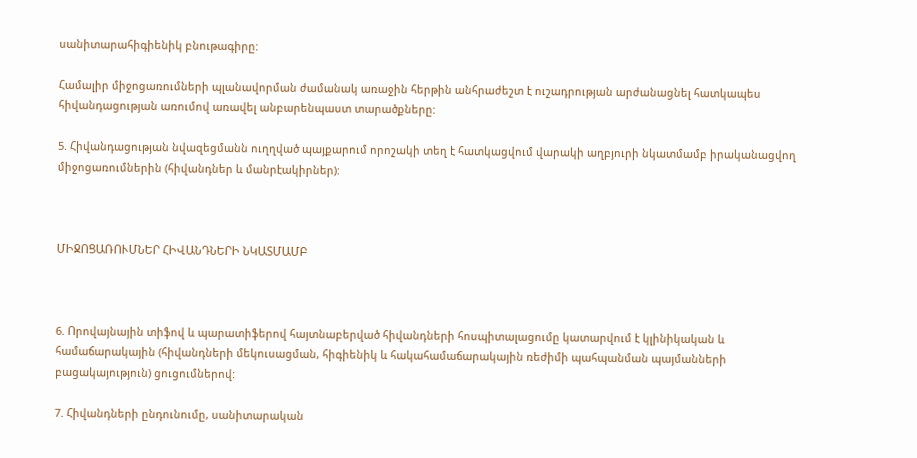սանիտարահիգիենիկ բնութագիրը:

Համալիր միջոցառումների պլանավորման ժամանակ առաջին հերթին անհրաժեշտ է ուշադրության արժանացնել հատկապես հիվանդացության առումով առավել անբարենպաստ տարածքները:

5. Հիվանդացության նվազեցմանն ուղղված պայքարում որոշակի տեղ է հատկացվում վարակի աղբյուրի նկատմամբ իրականացվող միջոցառումներին (հիվանդներ և մանրէակիրներ):



ՄԻՋՈՑԱՌՈՒՄՆԵՐ ՀԻՎԱՆԴՆԵՐԻ ՆԿԱՏՄԱՄԲ



6. Որովայնային տիֆով և պարատիֆերով հայտնաբերված հիվանդների հոսպիտալացումը կատարվում է կլինիկական և համաճարակային (հիվանդների մեկուսացման, հիգիենիկ և հակահամաճարակային ռեժիմի պահպանման պայմանների բացակայություն) ցուցումներով:

7. Հիվանդների ընդունումը, սանիտարական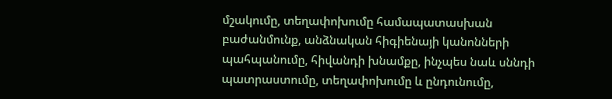մշակումը, տեղափոխումը համապատասխան բաժանմունք, անձնական հիգիենայի կանոնների պահպանումը, հիվանդի խնամքը, ինչպես նաև սննդի պատրաստումը, տեղափոխումը և ընդունումը,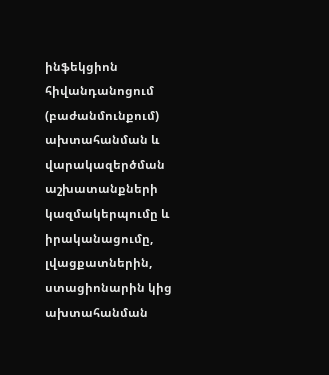ինֆեկցիոն հիվանդանոցում (բաժանմունքում) ախտահանման և վարակազերծման աշխատանքների կազմակերպումը և իրականացումը, լվացքատներին, ստացիոնարին կից ախտահանման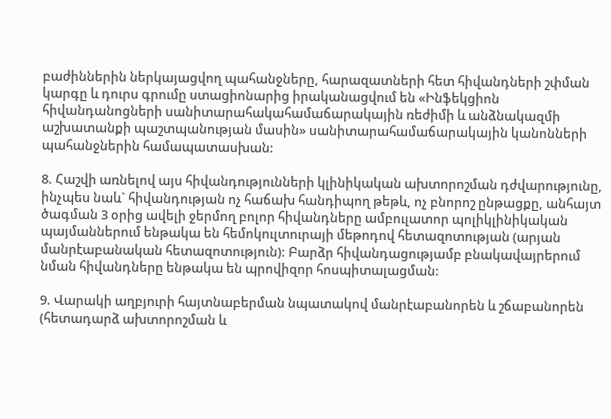բաժիններին ներկայացվող պահանջները, հարազատների հետ հիվանդների շփման կարգը և դուրս գրումը ստացիոնարից իրականացվում են «Ինֆեկցիոն հիվանդանոցների սանիտարահակահամաճարակային ռեժիմի և անձնակազմի աշխատանքի պաշտպանության մասին» սանիտարահամաճարակային կանոնների պահանջներին համապատասխան:

8. Հաշվի առնելով այս հիվանդությունների կլինիկական ախտորոշման դժվարությունը, ինչպես նաև` հիվանդության ոչ հաճախ հանդիպող թեթև, ոչ բնորոշ ընթացքը, անհայտ ծագման 3 օրից ավելի ջերմող բոլոր հիվանդները ամբուլատոր պոլիկլինիկական պայմաններում ենթակա են հեմոկուլտուրայի մեթոդով հետազոտության (արյան մանրէաբանական հետազոտություն): Բարձր հիվանդացությամբ բնակավայրերում նման հիվանդները ենթակա են պրովիզոր հոսպիտալացման:

9. Վարակի աղբյուրի հայտնաբերման նպատակով մանրէաբանորեն և շճաբանորեն (հետադարձ ախտորոշման և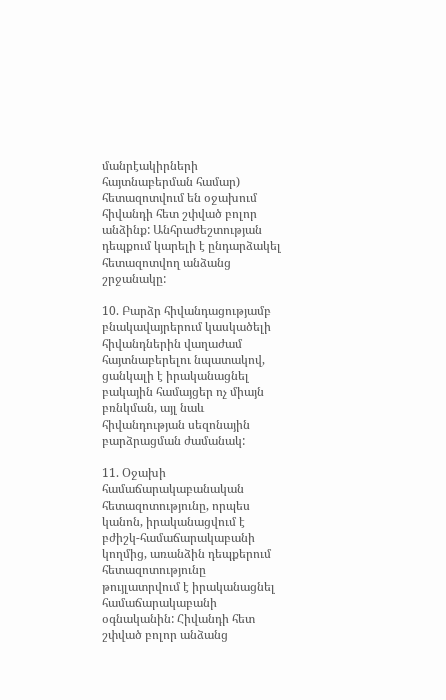մանրէակիրների հայտնաբերման համար) հետազոտվում են օջախում հիվանդի հետ շփված բոլոր անձինք: Անհրաժեշտության դեպքում կարելի է ընդարձակել հետազոտվող անձանց շրջանակը:

10. Բարձր հիվանդացությամբ բնակավայրերում կասկածելի հիվանդներին վաղաժամ հայտնաբերելու նպատակով, ցանկալի է իրականացնել բակային համայցեր ոչ միայն բռնկման, այլ նաև հիվանդության սեզոնային բարձրացման ժամանակ:

11. Օջախի համաճարակաբանական հետազոտությունը, որպես կանոն, իրականացվում է բժիշկ-համաճարակաբանի կողմից, առանձին դեպքերում հետազոտությունը թույլատրվում է իրականացնել համաճարակաբանի օգնականին: Հիվանդի հետ շփված բոլոր անձանց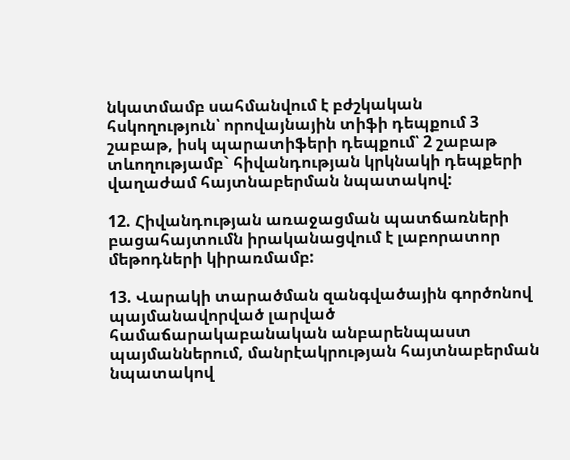նկատմամբ սահմանվում է բժշկական հսկողություն՝ որովայնային տիֆի դեպքում 3 շաբաթ, իսկ պարատիֆերի դեպքում՝ 2 շաբաթ տևողությամբ` հիվանդության կրկնակի դեպքերի վաղաժամ հայտնաբերման նպատակով:

12. Հիվանդության առաջացման պատճառների բացահայտումն իրականացվում է լաբորատոր մեթոդների կիրառմամբ:

13. Վարակի տարածման զանգվածային գործոնով պայմանավորված լարված համաճարակաբանական անբարենպաստ պայմաններում, մանրէակրության հայտնաբերման նպատակով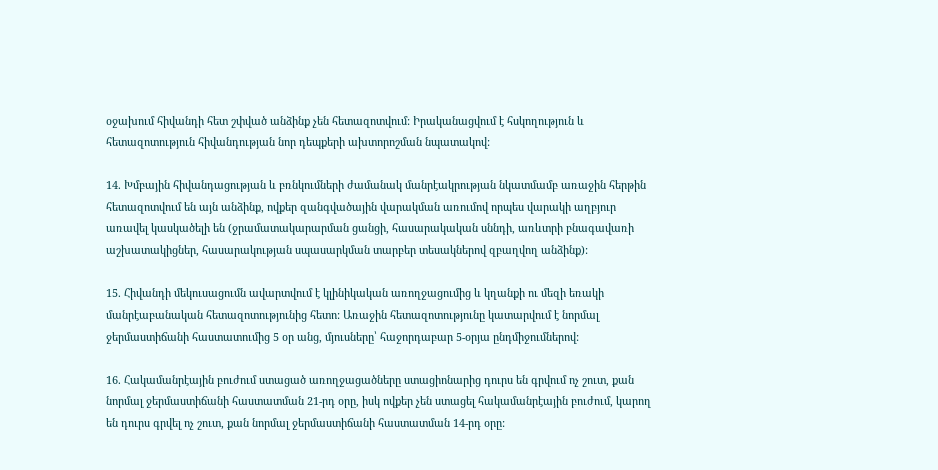օջախում հիվանդի հետ շփված անձինք չեն հետազոտվում: Իրականացվում է հսկողություն և հետազոտություն հիվանդության նոր դեպքերի ախտորոշման նպատակով:

14. Խմբային հիվանդացության և բռնկումների ժամանակ մանրէակրության նկատմամբ առաջին հերթին հետազոտվում են այն անձինք, ովքեր զանգվածային վարակման առումով որպես վարակի աղբյուր առավել կասկածելի են (ջրամատակարարման ցանցի, հասարակական սննդի, առևտրի բնագավառի աշխատակիցներ, հասարակության սպասարկման տարբեր տեսակներով զբաղվող անձինք):

15. Հիվանդի մեկուսացումն ավարտվում է կլինիկական առողջացումից և կղանքի ու մեզի եռակի մանրէաբանական հետազոտությունից հետո: Առաջին հետազոտությունը կատարվում է նորմալ ջերմաստիճանի հաստատումից 5 օր անց, մյուսները՝ հաջորդաբար 5-օրյա ընդմիջումներով:

16. Հակամանրէային բուժում ստացած առողջացածները ստացիոնարից դուրս են գրվում ոչ շուտ, քան նորմալ ջերմաստիճանի հաստատման 21-րդ օրը, իսկ ովքեր չեն ստացել հակամանրէային բուժում, կարող են դուրս գրվել ոչ շուտ, քան նորմալ ջերմաստիճանի հաստատման 14-րդ օրը: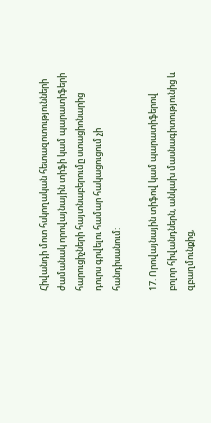Հիվանդի մոտ հսկողական հետազոտությունների ժամանակ որովայնային տիֆի կամ պարատիֆերի հարուցիչների հայտնաբերումը ստացիոնարից դուրս գրվելու համար հակացուցում չի հանդիսանում:

17. Որովայնային տիֆով կամ պարատիֆերով բոլոր հիվանդներն, անկախ մասնագիտությունից և զբաղմունքից,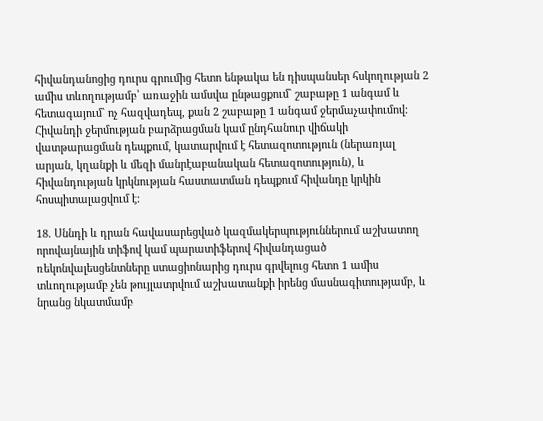հիվանդանոցից դուրս գրումից հետո ենթակա են դիսպանսեր հսկողության 2 ամիս տևողությամբ՝ առաջին ամսվա ընթացքում` շաբաթը 1 անգամ և հետագայում` ոչ հազվադեպ, քան 2 շաբաթը 1 անգամ ջերմաչափումով: Հիվանդի ջերմության բարձրացման կամ ընդհանուր վիճակի վատթարացման դեպքում, կատարվում է հետազոտություն (ներառյալ արյան, կղանքի և մեզի մանրէաբանական հետազոտություն), և հիվանդության կրկնության հաստատման դեպքում հիվանդը կրկին հոսպիտալացվում է:

18. Սննդի և դրան հավասարեցված կազմակերպություններում աշխատող որովայնային տիֆով կամ պարատիֆերով հիվանդացած ռեկոնվալեսցենտները ստացիոնարից դուրս գրվելուց հետո 1 ամիս տևողությամբ չեն թույլատրվում աշխատանքի իրենց մասնագիտությամբ, և նրանց նկատմամբ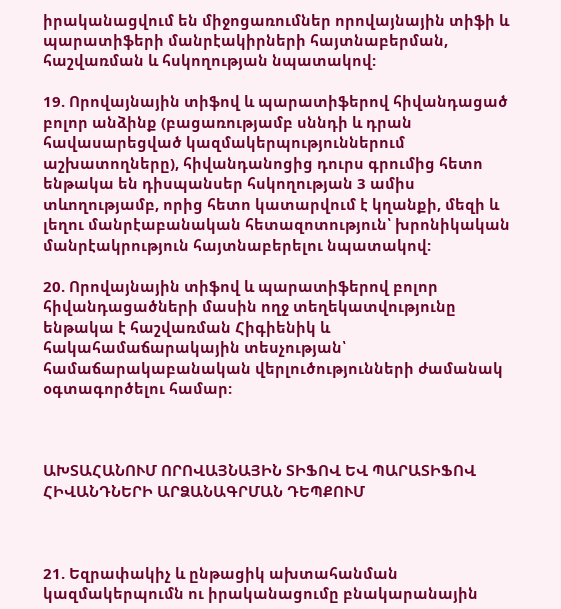իրականացվում են միջոցառումներ որովայնային տիֆի և պարատիֆերի մանրէակիրների հայտնաբերման, հաշվառման և հսկողության նպատակով:

19. Որովայնային տիֆով և պարատիֆերով հիվանդացած բոլոր անձինք (բացառությամբ սննդի և դրան հավասարեցված կազմակերպություններում աշխատողները), հիվանդանոցից դուրս գրումից հետո ենթակա են դիսպանսեր հսկողության 3 ամիս տևողությամբ, որից հետո կատարվում է կղանքի, մեզի և լեղու մանրէաբանական հետազոտություն՝ խրոնիկական մանրէակրություն հայտնաբերելու նպատակով:

20. Որովայնային տիֆով և պարատիֆերով բոլոր հիվանդացածների մասին ողջ տեղեկատվությունը ենթակա է հաշվառման Հիգիենիկ և հակահամաճարակային տեսչության՝ համաճարակաբանական վերլուծությունների ժամանակ օգտագործելու համար:



ԱԽՏԱՀԱՆՈՒՄ ՈՐՈՎԱՅՆԱՅԻՆ ՏԻՖՈՎ ԵՎ ՊԱՐԱՏԻՖՈՎ ՀԻՎԱՆԴՆԵՐԻ ԱՐՁԱՆԱԳՐՄԱՆ ԴԵՊՔՈՒՄ



21. Եզրափակիչ և ընթացիկ ախտահանման կազմակերպումն ու իրականացումը բնակարանային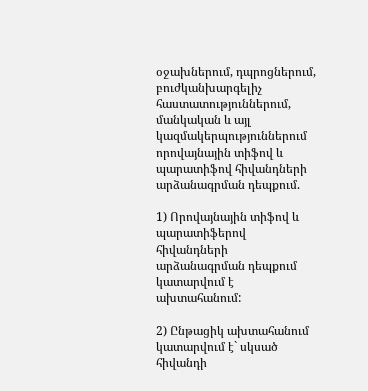օջախներում, դպրոցներում, բուժկանխարգելիչ հաստատություններում, մանկական և այլ կազմակերպություններում որովայնային տիֆով և պարատիֆով հիվանդների արձանագրման դեպքում.

1) Որովայնային տիֆով և պարատիֆերով հիվանդների արձանագրման դեպքում կատարվում է ախտահանում:

2) Ընթացիկ ախտահանում կատարվում է` սկսած հիվանդի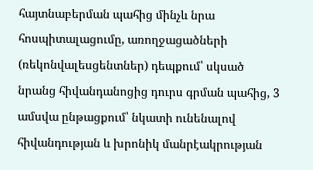հայտնաբերման պահից մինչև նրա հոսպիտալացումը, առողջացածների (ռեկոնվալեսցենտներ) դեպքում՝ սկսած նրանց հիվանդանոցից դուրս գրման պահից, 3 ամսվա ընթացքում՝ նկատի ունենալով հիվանդության և խրոնիկ մանրէակրության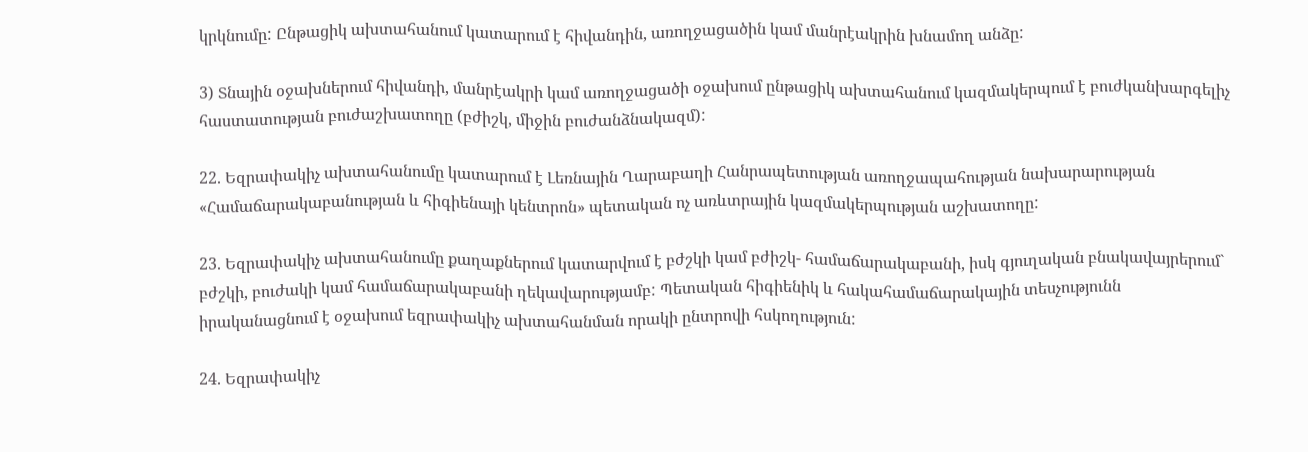կրկնումը: Ընթացիկ ախտահանում կատարում է հիվանդին, առողջացածին կամ մանրէակրին խնամող անձը:

3) Տնային օջախներում հիվանդի, մանրէակրի կամ առողջացածի օջախում ընթացիկ ախտահանում կազմակերպում է բուժկանխարգելիչ հաստատության բուժաշխատողը (բժիշկ, միջին բուժանձնակազմ):

22. Եզրափակիչ ախտահանումը կատարում է Լեռնային Ղարաբաղի Հանրապետության առողջապահության նախարարության «Համաճարակաբանության և հիգիենայի կենտրոն» պետական ոչ առևտրային կազմակերպության աշխատողը:

23. Եզրափակիչ ախտահանումը քաղաքներում կատարվում է բժշկի կամ բժիշկ- համաճարակաբանի, իսկ գյուղական բնակավայրերում` բժշկի, բուժակի կամ համաճարակաբանի ղեկավարությամբ: Պետական հիգիենիկ և հակահամաճարակային տեսչությունն իրականացնում է օջախում եզրափակիչ ախտահանման որակի ընտրովի հսկողություն:

24. Եզրափակիչ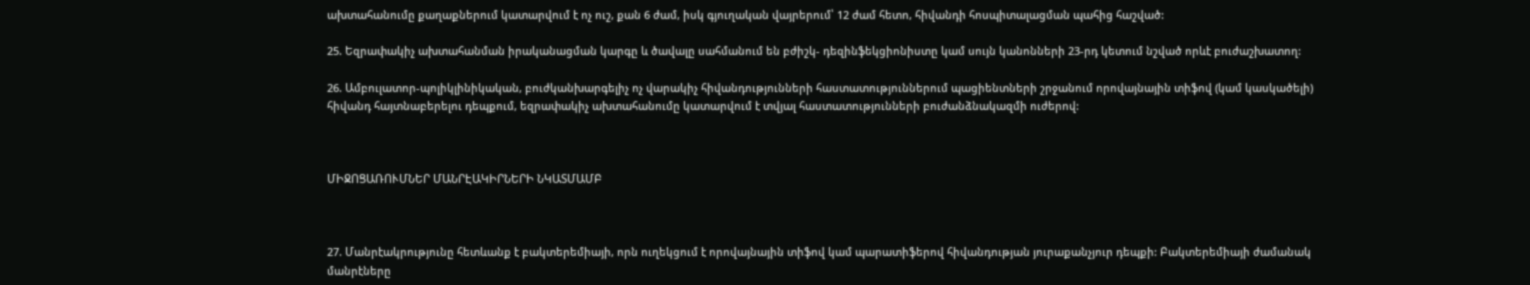ախտահանումը քաղաքներում կատարվում է ոչ ուշ, քան 6 ժամ, իսկ գյուղական վայրերում՝ 12 ժամ հետո, հիվանդի հոսպիտալացման պահից հաշված:

25. Եզրափակիչ ախտահանման իրականացման կարգը և ծավալը սահմանում են բժիշկ- դեզինֆեկցիոնիստը կամ սույն կանոնների 23-րդ կետում նշված որևէ բուժաշխատող:

26. Ամբուլատոր-պոլիկլինիկական, բուժկանխարգելիչ ոչ վարակիչ հիվանդությունների հաստատություններում պացիենտների շրջանում որովայնային տիֆով (կամ կասկածելի) հիվանդ հայտնաբերելու դեպքում, եզրափակիչ ախտահանումը կատարվում է տվյալ հաստատությունների բուժանձնակազմի ուժերով:



ՄԻՋՈՑԱՌՈՒՄՆԵՐ ՄԱՆՐԷԱԿԻՐՆԵՐԻ ՆԿԱՏՄԱՄԲ



27. Մանրէակրությունը հետևանք է բակտերեմիայի, որն ուղեկցում է որովայնային տիֆով կամ պարատիֆերով հիվանդության յուրաքանչյուր դեպքի: Բակտերեմիայի ժամանակ մանրէները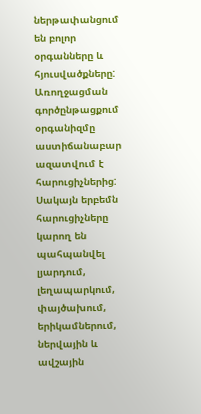ներթափանցում են բոլոր օրգանները և հյուսվածքները: Առողջացման գործընթացքում օրգանիզմը աստիճանաբար ազատվում է հարուցիչներից: Սակայն երբեմն հարուցիչները կարող են պահպանվել լյարդում, լեղապարկում, փայծախում, երիկամներում, ներվային և ավշային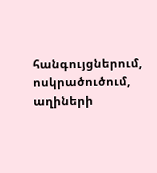հանգույցներում, ոսկրածուծում, աղիների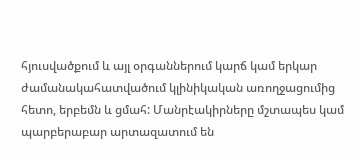հյուսվածքում և այլ օրգաններում կարճ կամ երկար ժամանակահատվածում կլինիկական առողջացումից հետո, երբեմն և ցմահ: Մանրէակիրները մշտապես կամ պարբերաբար արտազատում են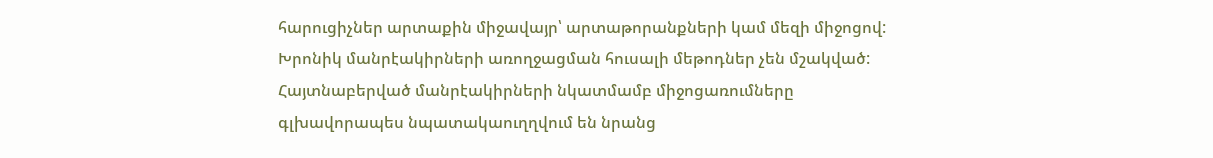հարուցիչներ արտաքին միջավայր՝ արտաթորանքների կամ մեզի միջոցով: Խրոնիկ մանրէակիրների առողջացման հուսալի մեթոդներ չեն մշակված: Հայտնաբերված մանրէակիրների նկատմամբ միջոցառումները գլխավորապես նպատակաուղղվում են նրանց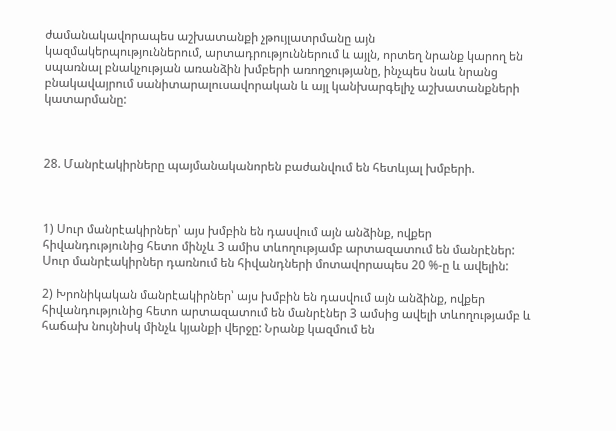ժամանակավորապես աշխատանքի չթույլատրմանը այն կազմակերպություններում, արտադրություններում և այլն, որտեղ նրանք կարող են սպառնալ բնակչության առանձին խմբերի առողջությանը, ինչպես նաև նրանց բնակավայրում սանիտարալուսավորական և այլ կանխարգելիչ աշխատանքների կատարմանը:



28. Մանրէակիրները պայմանականորեն բաժանվում են հետևյալ խմբերի.



1) Սուր մանրէակիրներ՝ այս խմբին են դասվում այն անձինք, ովքեր հիվանդությունից հետո մինչև 3 ամիս տևողությամբ արտազատում են մանրէներ: Սուր մանրէակիրներ դառնում են հիվանդների մոտավորապես 20 %-ը և ավելին:

2) Խրոնիկական մանրէակիրներ՝ այս խմբին են դասվում այն անձինք, ովքեր հիվանդությունից հետո արտազատում են մանրէներ 3 ամսից ավելի տևողությամբ և հաճախ նույնիսկ մինչև կյանքի վերջը: Նրանք կազմում են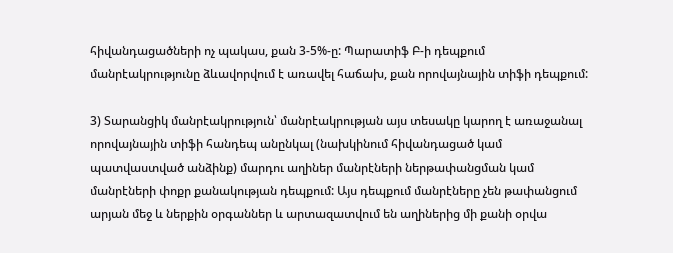հիվանդացածների ոչ պակաս, քան 3-5%-ը: Պարատիֆ Բ-ի դեպքում մանրէակրությունը ձևավորվում է առավել հաճախ, քան որովայնային տիֆի դեպքում:

3) Տարանցիկ մանրէակրություն՝ մանրէակրության այս տեսակը կարող է առաջանալ որովայնային տիֆի հանդեպ անընկալ (նախկինում հիվանդացած կամ պատվաստված անձինք) մարդու աղիներ մանրէների ներթափանցման կամ մանրէների փոքր քանակության դեպքում: Այս դեպքում մանրէները չեն թափանցում արյան մեջ և ներքին օրգաններ և արտազատվում են աղիներից մի քանի օրվա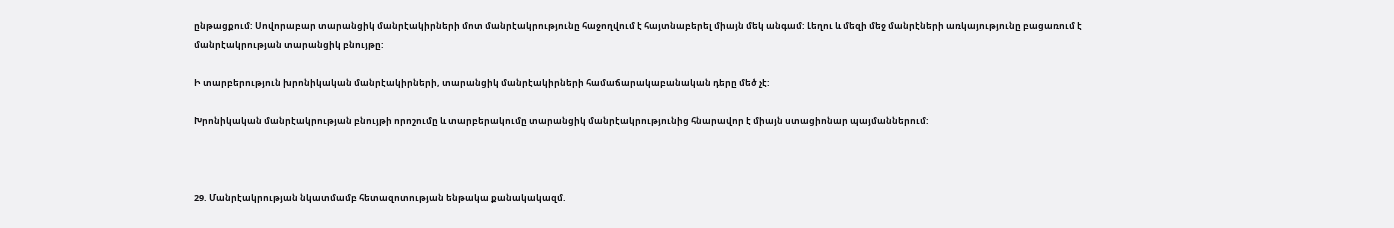ընթացքում: Սովորաբար տարանցիկ մանրէակիրների մոտ մանրէակրությունը հաջողվում է հայտնաբերել միայն մեկ անգամ: Լեղու և մեզի մեջ մանրէների առկայությունը բացառում է մանրէակրության տարանցիկ բնույթը:

Ի տարբերություն խրոնիկական մանրէակիրների, տարանցիկ մանրէակիրների համաճարակաբանական դերը մեծ չէ:

Խրոնիկական մանրէակրության բնույթի որոշումը և տարբերակումը տարանցիկ մանրէակրությունից հնարավոր է միայն ստացիոնար պայմաններում:



29. Մանրէակրության նկատմամբ հետազոտության ենթակա քանակակազմ.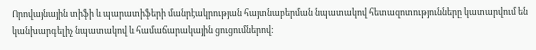Որովայնային տիֆի և պարատիֆերի մանրէակրության հայտնաբերման նպատակով հետազոտությունները կատարվում են կանխարգելիչ նպատակով և համաճարակային ցուցումներով: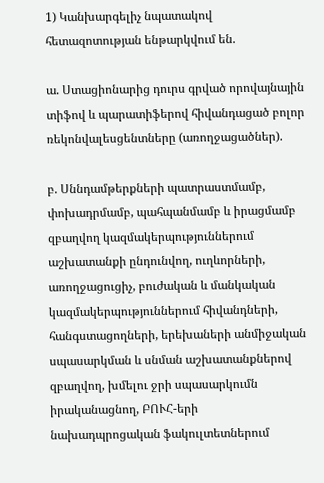1) Կանխարգելիչ նպատակով հետազոտության ենթարկվում են.

ա. Ստացիոնարից դուրս գրված որովայնային տիֆով և պարատիֆերով հիվանդացած բոլոր ռեկոնվալեսցենտները (առողջացածներ).

բ. Սննդամթերքների պատրաստմամբ, փոխադրմամբ, պահպանմամբ և իրացմամբ զբաղվող կազմակերպություններում աշխատանքի ընդունվող, ուղևորների, առողջացուցիչ, բուժական և մանկական կազմակերպություններում հիվանդների, հանգստացողների, երեխաների անմիջական սպասարկման և սնման աշխատանքներով զբաղվող, խմելու ջրի սպասարկումն իրականացնող, ԲՈՒՀ-երի նախադպրոցական ֆակուլտետներում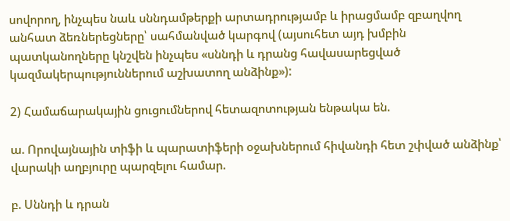սովորող, ինչպես նաև սննդամթերքի արտադրությամբ և իրացմամբ զբաղվող անհատ ձեռներեցները՝ սահմանված կարգով (այսուհետ այդ խմբին պատկանողները կնշվեն ինչպես «սննդի և դրանց հավասարեցված կազմակերպություններում աշխատող անձինք»):

2) Համաճարակային ցուցումներով հետազոտության ենթակա են.

ա. Որովայնային տիֆի և պարատիֆերի օջախներում հիվանդի հետ շփված անձինք՝ վարակի աղբյուրը պարզելու համար.

բ. Սննդի և դրան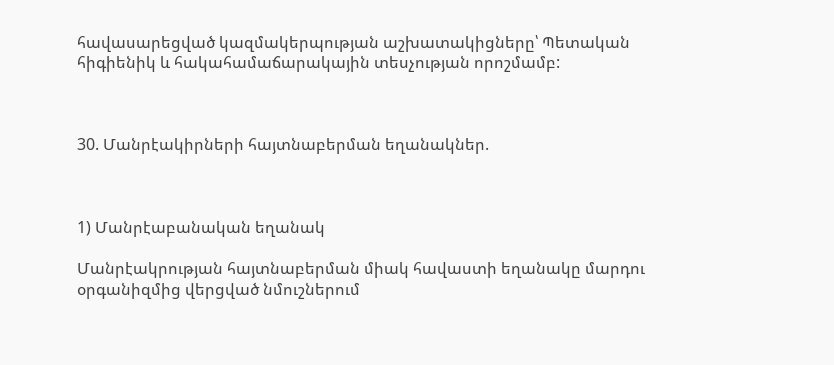հավասարեցված կազմակերպության աշխատակիցները՝ Պետական հիգիենիկ և հակահամաճարակային տեսչության որոշմամբ:



30. Մանրէակիրների հայտնաբերման եղանակներ.



1) Մանրէաբանական եղանակ

Մանրէակրության հայտնաբերման միակ հավաստի եղանակը մարդու օրգանիզմից վերցված նմուշներում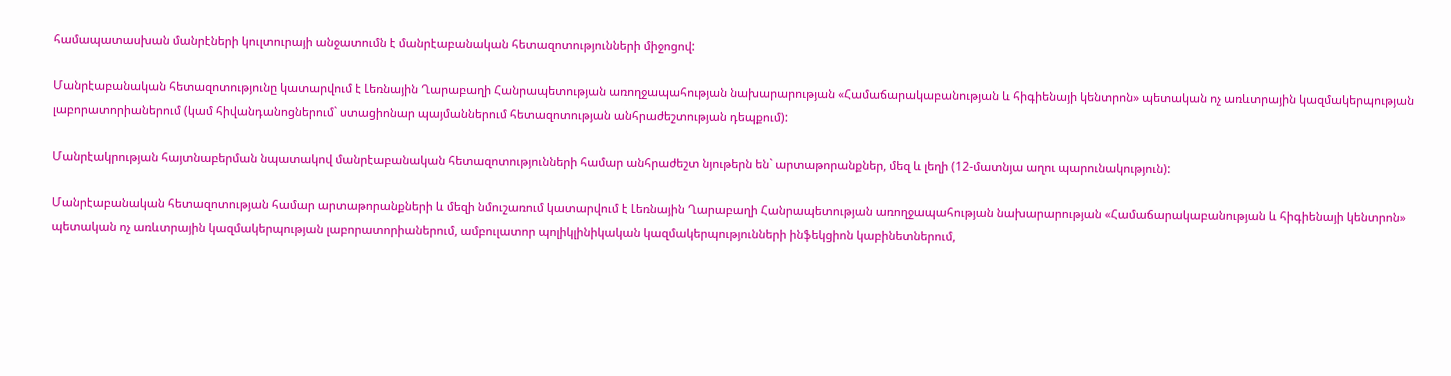համապատասխան մանրէների կուլտուրայի անջատումն է մանրէաբանական հետազոտությունների միջոցով:

Մանրէաբանական հետազոտությունը կատարվում է Լեռնային Ղարաբաղի Հանրապետության առողջապահության նախարարության «Համաճարակաբանության և հիգիենայի կենտրոն» պետական ոչ առևտրային կազմակերպության լաբորատորիաներում (կամ հիվանդանոցներում` ստացիոնար պայմաններում հետազոտության անհրաժեշտության դեպքում):

Մանրէակրության հայտնաբերման նպատակով մանրէաբանական հետազոտությունների համար անհրաժեշտ նյութերն են` արտաթորանքներ, մեզ և լեղի (12-մատնյա աղու պարունակություն):

Մանրէաբանական հետազոտության համար արտաթորանքների և մեզի նմուշառում կատարվում է Լեռնային Ղարաբաղի Հանրապետության առողջապահության նախարարության «Համաճարակաբանության և հիգիենայի կենտրոն» պետական ոչ առևտրային կազմակերպության լաբորատորիաներում, ամբուլատոր պոլիկլինիկական կազմակերպությունների ինֆեկցիոն կաբինետներում,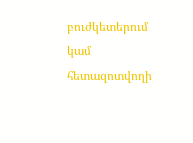բուժկետերում կամ հետազոտվողի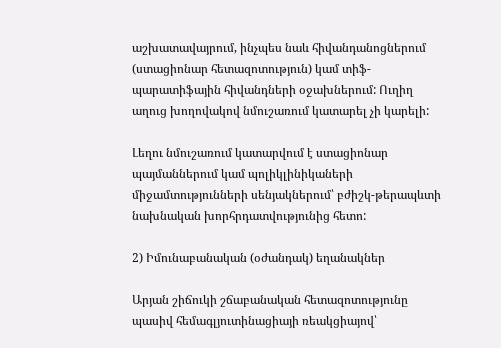աշխատավայրում, ինչպես նաև հիվանդանոցներում (ստացիոնար հետազոտություն) կամ տիֆ-պարատիֆային հիվանդների օջախներում: Ուղիղ աղուց խողովակով նմուշառում կատարել չի կարելի:

Լեղու նմուշառում կատարվում է ստացիոնար պայմաններում կամ պոլիկլինիկաների միջամտությունների սենյակներում՝ բժիշկ-թերապևտի նախնական խորհրդատվությունից հետո:

2) Իմունաբանական (օժանդակ) եղանակներ

Արյան շիճուկի շճաբանական հետազոտությունը պասիվ հեմագլյուտինացիայի ռեակցիայով՝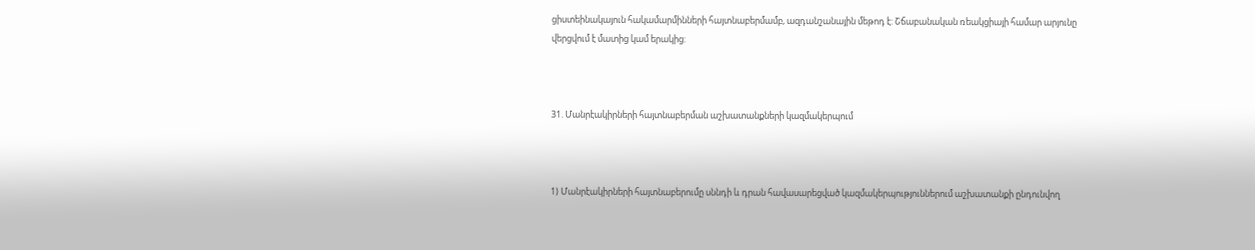ցիստեինակայուն հակամարմինների հայտնաբերմամբ, ազդանշանային մեթոդ է: Շճաբանական ռեակցիայի համար արյունը վերցվում է մատից կամ երակից:



31. Մանրէակիրների հայտնաբերման աշխատանքների կազմակերպում



1) Մանրէակիրների հայտնաբերումը սննդի և դրան հավասարեցված կազմակերպություններում աշխատանքի ընդունվող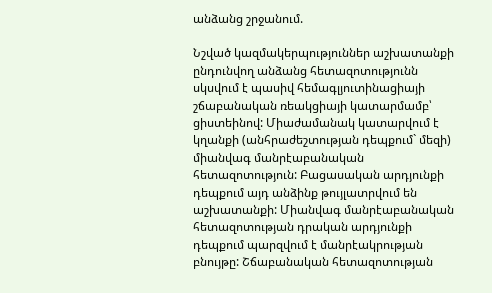անձանց շրջանում.

Նշված կազմակերպություններ աշխատանքի ընդունվող անձանց հետազոտությունն սկսվում է պասիվ հեմագլյուտինացիայի շճաբանական ռեակցիայի կատարմամբ՝ ցիստեինով: Միաժամանակ կատարվում է կղանքի (անհրաժեշտության դեպքում` մեզի) միանվագ մանրէաբանական հետազոտություն: Բացասական արդյունքի դեպքում այդ անձինք թույլատրվում են աշխատանքի: Միանվագ մանրէաբանական հետազոտության դրական արդյունքի դեպքում պարզվում է մանրէակրության բնույթը: Շճաբանական հետազոտության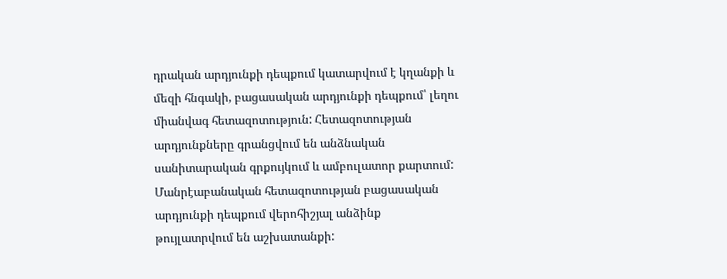դրական արդյունքի դեպքում կատարվում է կղանքի և մեզի հնգակի, բացասական արդյունքի դեպքում՝ լեղու միանվագ հետազոտություն: Հետազոտության արդյունքները գրանցվում են անձնական սանիտարական գրքույկում և ամբուլատոր քարտում: Մանրէաբանական հետազոտության բացասական արդյունքի դեպքում վերոհիշյալ անձինք թույլատրվում են աշխատանքի: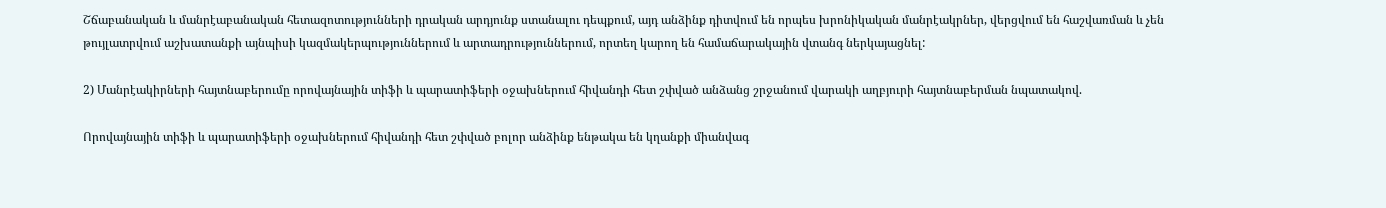Շճաբանական և մանրէաբանական հետազոտությունների դրական արդյունք ստանալու դեպքում, այդ անձինք դիտվում են որպես խրոնիկական մանրէակրներ, վերցվում են հաշվառման և չեն թույլատրվում աշխատանքի այնպիսի կազմակերպություններում և արտադրություններում, որտեղ կարող են համաճարակային վտանգ ներկայացնել:

2) Մանրէակիրների հայտնաբերումը որովայնային տիֆի և պարատիֆերի օջախներում հիվանդի հետ շփված անձանց շրջանում վարակի աղբյուրի հայտնաբերման նպատակով.

Որովայնային տիֆի և պարատիֆերի օջախներում հիվանդի հետ շփված բոլոր անձինք ենթակա են կղանքի միանվագ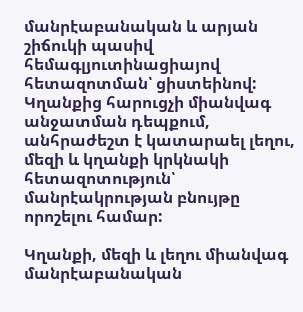մանրէաբանական և արյան շիճուկի պասիվ հեմագլյուտինացիայով հետազոտման՝ ցիստեինով: Կղանքից հարուցչի միանվագ անջատման դեպքում, անհրաժեշտ է կատարաել լեղու, մեզի և կղանքի կրկնակի հետազոտություն՝ մանրէակրության բնույթը որոշելու համար:

Կղանքի, մեզի և լեղու միանվագ մանրէաբանական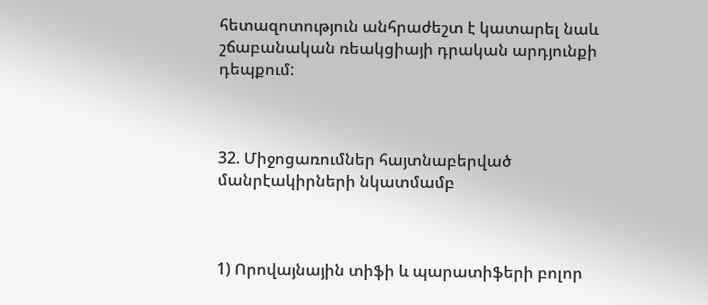հետազոտություն անհրաժեշտ է կատարել նաև շճաբանական ռեակցիայի դրական արդյունքի դեպքում:



32. Միջոցառումներ հայտնաբերված մանրէակիրների նկատմամբ



1) Որովայնային տիֆի և պարատիֆերի բոլոր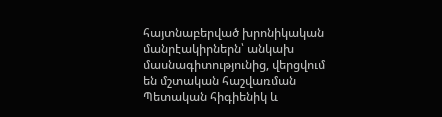հայտնաբերված խրոնիկական մանրէակիրներն՝ անկախ մասնագիտությունից, վերցվում են մշտական հաշվառման Պետական հիգիենիկ և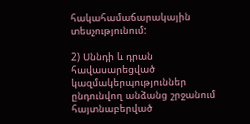հակահամաճարակային տեսչությունում:

2) Սննդի և դրան հավասարեցված կազմակերպություններ ընդունվող անձանց շրջանում հայտնաբերված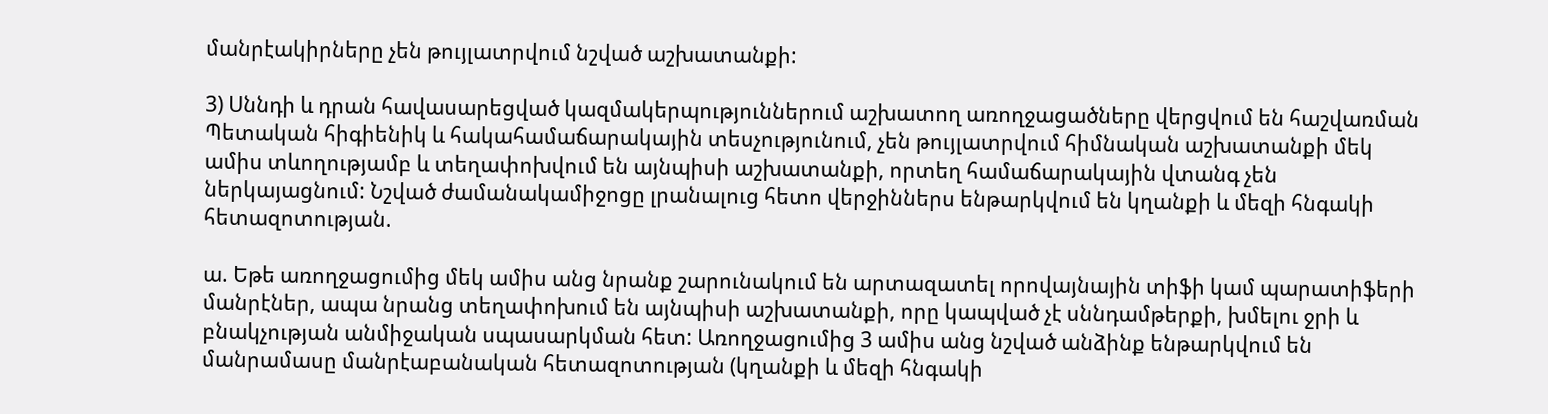մանրէակիրները չեն թույլատրվում նշված աշխատանքի:

3) Սննդի և դրան հավասարեցված կազմակերպություններում աշխատող առողջացածները վերցվում են հաշվառման Պետական հիգիենիկ և հակահամաճարակային տեսչությունում, չեն թույլատրվում հիմնական աշխատանքի մեկ ամիս տևողությամբ և տեղափոխվում են այնպիսի աշխատանքի, որտեղ համաճարակային վտանգ չեն ներկայացնում: Նշված ժամանակամիջոցը լրանալուց հետո վերջիններս ենթարկվում են կղանքի և մեզի հնգակի հետազոտության.

ա. Եթե առողջացումից մեկ ամիս անց նրանք շարունակում են արտազատել որովայնային տիֆի կամ պարատիֆերի մանրէներ, ապա նրանց տեղափոխում են այնպիսի աշխատանքի, որը կապված չէ սննդամթերքի, խմելու ջրի և բնակչության անմիջական սպասարկման հետ: Առողջացումից 3 ամիս անց նշված անձինք ենթարկվում են մանրամասը մանրէաբանական հետազոտության (կղանքի և մեզի հնգակի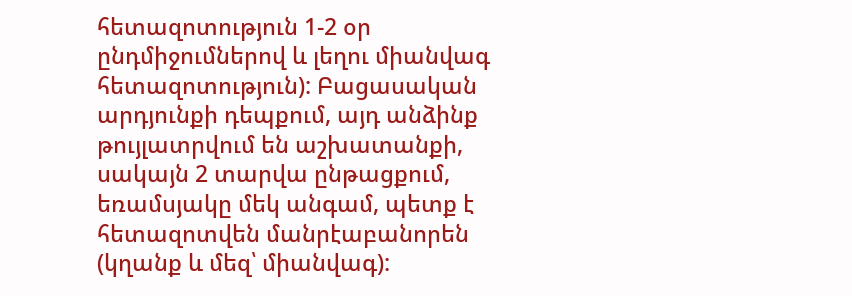հետազոտություն 1-2 օր ընդմիջումներով և լեղու միանվագ հետազոտություն): Բացասական արդյունքի դեպքում, այդ անձինք թույլատրվում են աշխատանքի, սակայն 2 տարվա ընթացքում, եռամսյակը մեկ անգամ, պետք է հետազոտվեն մանրէաբանորեն (կղանք և մեզ՝ միանվագ):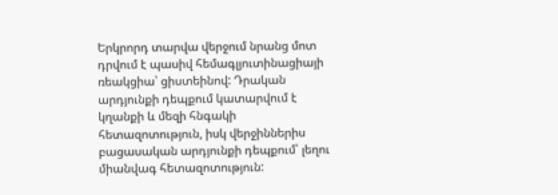Երկրորդ տարվա վերջում նրանց մոտ դրվում է պասիվ հեմագլյուտինացիայի ռեակցիա՝ ցիստեինով: Դրական արդյունքի դեպքում կատարվում է կղանքի և մեզի հնգակի հետազոտություն, իսկ վերջիններիս բացասական արդյունքի դեպքում՝ լեղու միանվագ հետազոտություն: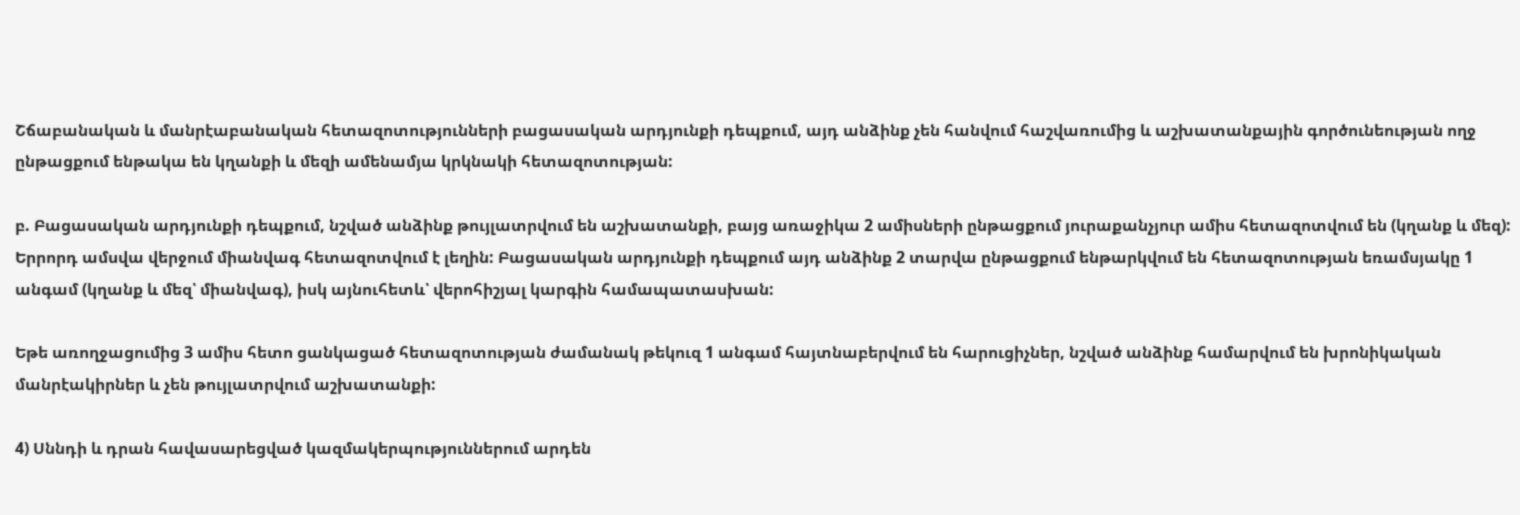Շճաբանական և մանրէաբանական հետազոտությունների բացասական արդյունքի դեպքում, այդ անձինք չեն հանվում հաշվառումից և աշխատանքային գործունեության ողջ ընթացքում ենթակա են կղանքի և մեզի ամենամյա կրկնակի հետազոտության:

բ. Բացասական արդյունքի դեպքում, նշված անձինք թույլատրվում են աշխատանքի, բայց առաջիկա 2 ամիսների ընթացքում յուրաքանչյուր ամիս հետազոտվում են (կղանք և մեզ): Երրորդ ամսվա վերջում միանվագ հետազոտվում է լեղին: Բացասական արդյունքի դեպքում այդ անձինք 2 տարվա ընթացքում ենթարկվում են հետազոտության եռամսյակը 1 անգամ (կղանք և մեզ՝ միանվագ), իսկ այնուհետև՝ վերոհիշյալ կարգին համապատասխան:

Եթե առողջացումից 3 ամիս հետո ցանկացած հետազոտության ժամանակ թեկուզ 1 անգամ հայտնաբերվում են հարուցիչներ, նշված անձինք համարվում են խրոնիկական մանրէակիրներ և չեն թույլատրվում աշխատանքի:

4) Սննդի և դրան հավասարեցված կազմակերպություններում արդեն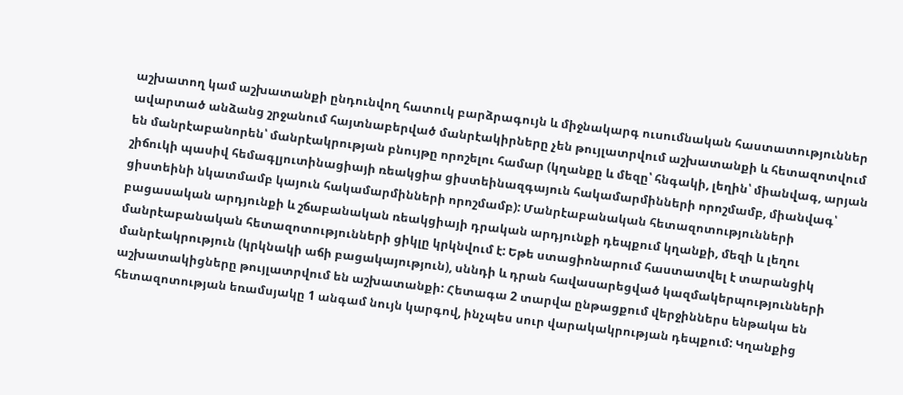աշխատող կամ աշխատանքի ընդունվող հատուկ բարձրագույն և միջնակարգ ուսումնական հաստատություններ ավարտած անձանց շրջանում հայտնաբերված մանրէակիրները չեն թույլատրվում աշխատանքի և հետազոտվում են մանրէաբանորեն՝ մանրէակրության բնույթը որոշելու համար (կղանքը և մեզը՝ հնգակի, լեղին՝ միանվագ, արյան շիճուկի պասիվ հեմագլյուտինացիայի ռեակցիա ցիստեինազգայուն հակամարմինների որոշմամբ, միանվագ՝ ցիստեինի նկատմամբ կայուն հակամարմինների որոշմամբ): Մանրէաբանական հետազոտությունների բացասական արդյունքի և շճաբանական ռեակցիայի դրական արդյունքի դեպքում կղանքի, մեզի և լեղու մանրէաբանական հետազոտությունների ցիկլը կրկնվում է: Եթե ստացիոնարում հաստատվել է տարանցիկ մանրէակրություն (կրկնակի աճի բացակայություն), սննդի և դրան հավասարեցված կազմակերպությունների աշխատակիցները թույլատրվում են աշխատանքի: Հետագա 2 տարվա ընթացքում վերջիններս ենթակա են հետազոտության եռամսյակը 1 անգամ նույն կարգով, ինչպես սուր վարակակրության դեպքում: Կղանքից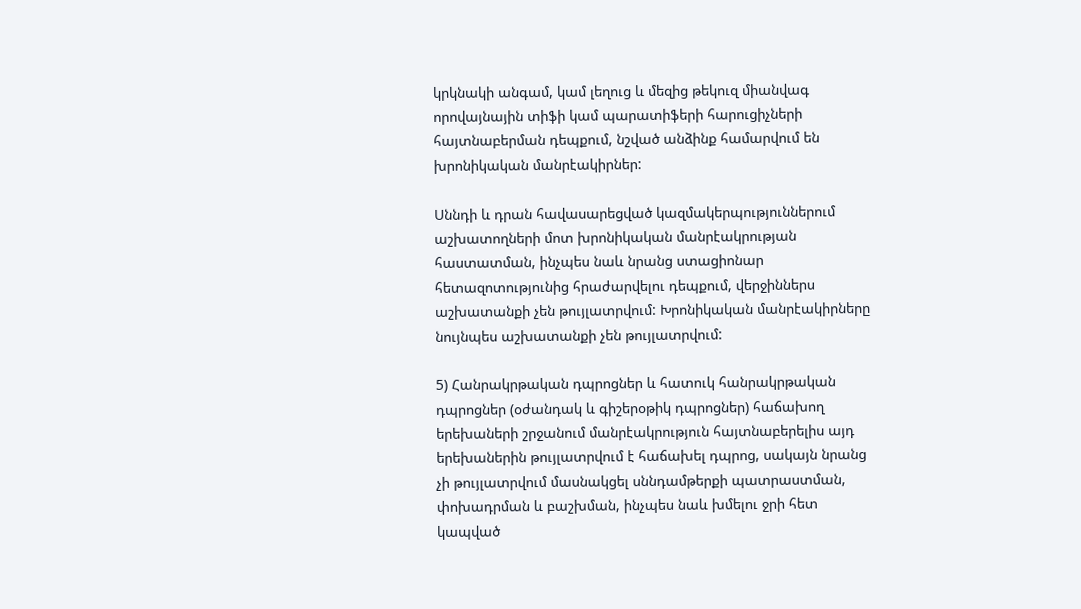կրկնակի անգամ, կամ լեղուց և մեզից թեկուզ միանվագ որովայնային տիֆի կամ պարատիֆերի հարուցիչների հայտնաբերման դեպքում, նշված անձինք համարվում են խրոնիկական մանրէակիրներ:

Սննդի և դրան հավասարեցված կազմակերպություններում աշխատողների մոտ խրոնիկական մանրէակրության հաստատման, ինչպես նաև նրանց ստացիոնար հետազոտությունից հրաժարվելու դեպքում, վերջիններս աշխատանքի չեն թույլատրվում: Խրոնիկական մանրէակիրները նույնպես աշխատանքի չեն թույլատրվում:

5) Հանրակրթական դպրոցներ և հատուկ հանրակրթական դպրոցներ (օժանդակ և գիշերօթիկ դպրոցներ) հաճախող երեխաների շրջանում մանրէակրություն հայտնաբերելիս այդ երեխաներին թույլատրվում է հաճախել դպրոց, սակայն նրանց չի թույլատրվում մասնակցել սննդամթերքի պատրաստման, փոխադրման և բաշխման, ինչպես նաև խմելու ջրի հետ կապված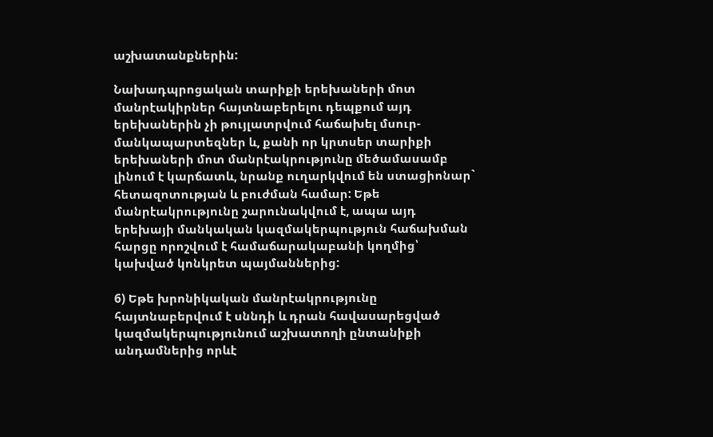աշխատանքներին:

Նախադպրոցական տարիքի երեխաների մոտ մանրէակիրներ հայտնաբերելու դեպքում այդ երեխաներին չի թույլատրվում հաճախել մսուր-մանկապարտեզներ և, քանի որ կրտսեր տարիքի երեխաների մոտ մանրէակրությունը մեծամասամբ լինում է կարճատև, նրանք ուղարկվում են ստացիոնար` հետազոտության և բուժման համար: Եթե մանրէակրությունը շարունակվում է, ապա այդ երեխայի մանկական կազմակերպություն հաճախման հարցը որոշվում է համաճարակաբանի կողմից՝ կախված կոնկրետ պայմաններից:

6) Եթե խրոնիկական մանրէակրությունը հայտնաբերվում է սննդի և դրան հավասարեցված կազմակերպությունում աշխատողի ընտանիքի անդամներից որևէ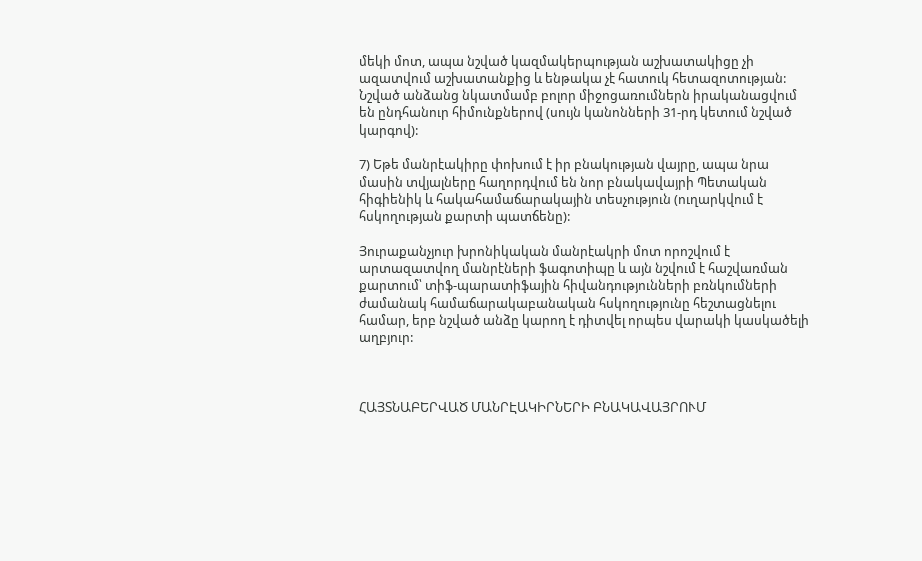մեկի մոտ, ապա նշված կազմակերպության աշխատակիցը չի ազատվում աշխատանքից և ենթակա չէ հատուկ հետազոտության: Նշված անձանց նկատմամբ բոլոր միջոցառումներն իրականացվում են ընդհանուր հիմունքներով (սույն կանոնների 31-րդ կետում նշված կարգով):

7) Եթե մանրէակիրը փոխում է իր բնակության վայրը, ապա նրա մասին տվյալները հաղորդվում են նոր բնակավայրի Պետական հիգիենիկ և հակահամաճարակային տեսչություն (ուղարկվում է հսկողության քարտի պատճենը):

Յուրաքանչյուր խրոնիկական մանրէակրի մոտ որոշվում է արտազատվող մանրէների ֆագոտիպը և այն նշվում է հաշվառման քարտում՝ տիֆ-պարատիֆային հիվանդությունների բռնկումների ժամանակ համաճարակաբանական հսկողությունը հեշտացնելու համար, երբ նշված անձը կարող է դիտվել որպես վարակի կասկածելի աղբյուր:



ՀԱՅՏՆԱԲԵՐՎԱԾ ՄԱՆՐԷԱԿԻՐՆԵՐԻ ԲՆԱԿԱՎԱՅՐՈՒՄ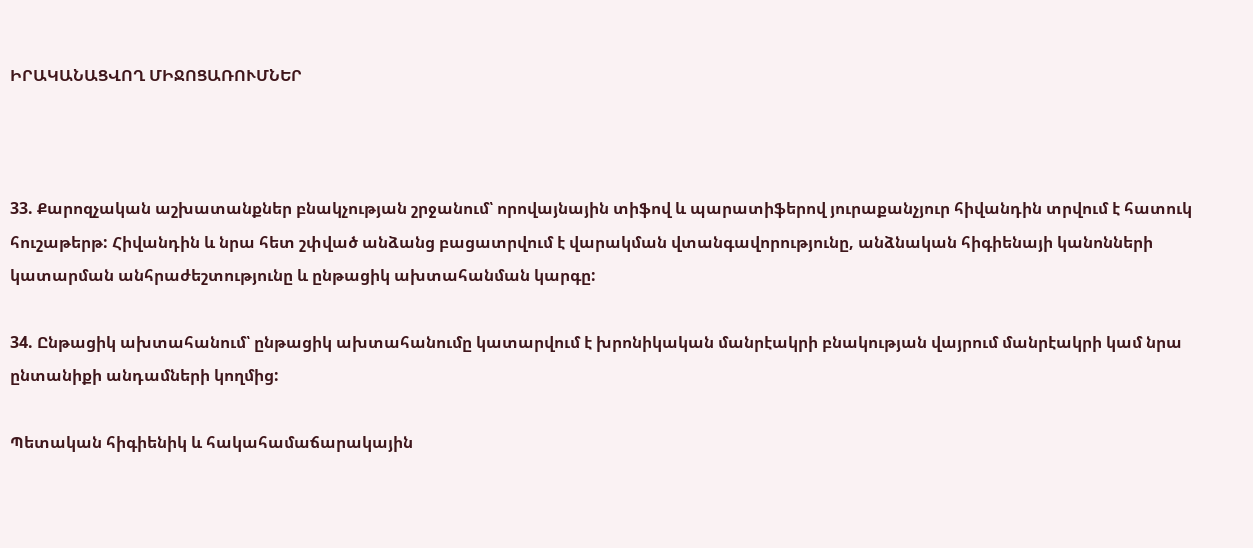ԻՐԱԿԱՆԱՑՎՈՂ ՄԻՋՈՑԱՌՈՒՄՆԵՐ



33. Քարոզչական աշխատանքներ բնակչության շրջանում՝ որովայնային տիֆով և պարատիֆերով յուրաքանչյուր հիվանդին տրվում է հատուկ հուշաթերթ: Հիվանդին և նրա հետ շփված անձանց բացատրվում է վարակման վտանգավորությունը, անձնական հիգիենայի կանոնների կատարման անհրաժեշտությունը և ընթացիկ ախտահանման կարգը:

34. Ընթացիկ ախտահանում՝ ընթացիկ ախտահանումը կատարվում է խրոնիկական մանրէակրի բնակության վայրում մանրէակրի կամ նրա ընտանիքի անդամների կողմից:

Պետական հիգիենիկ և հակահամաճարակային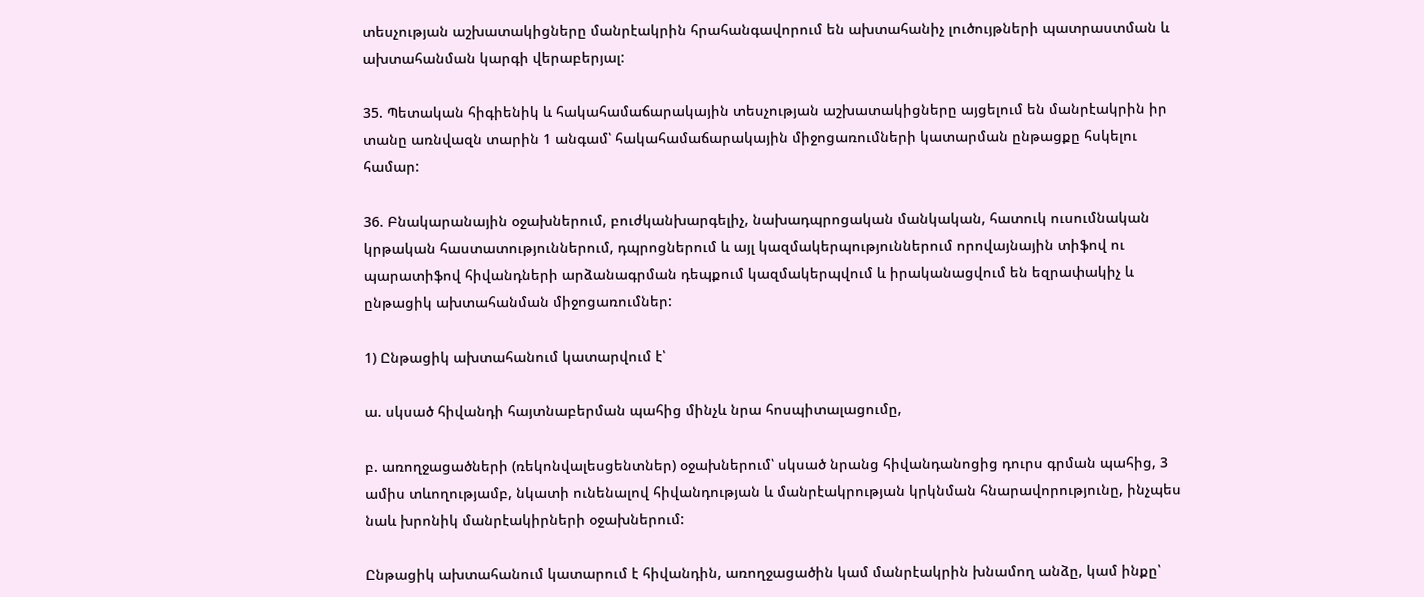տեսչության աշխատակիցները մանրէակրին հրահանգավորում են ախտահանիչ լուծույթների պատրաստման և ախտահանման կարգի վերաբերյալ:

35. Պետական հիգիենիկ և հակահամաճարակային տեսչության աշխատակիցները այցելում են մանրէակրին իր տանը առնվազն տարին 1 անգամ՝ հակահամաճարակային միջոցառումների կատարման ընթացքը հսկելու համար:

36. Բնակարանային օջախներում, բուժկանխարգելիչ, նախադպրոցական մանկական, հատուկ ուսումնական կրթական հաստատություններում, դպրոցներում և այլ կազմակերպություններում որովայնային տիֆով ու պարատիֆով հիվանդների արձանագրման դեպքում կազմակերպվում և իրականացվում են եզրափակիչ և ընթացիկ ախտահանման միջոցառումներ:

1) Ընթացիկ ախտահանում կատարվում է՝

ա. սկսած հիվանդի հայտնաբերման պահից մինչև նրա հոսպիտալացումը,

բ. առողջացածների (ռեկոնվալեսցենտներ) օջախներում՝ սկսած նրանց հիվանդանոցից դուրս գրման պահից, 3 ամիս տևողությամբ, նկատի ունենալով հիվանդության և մանրէակրության կրկնման հնարավորությունը, ինչպես նաև խրոնիկ մանրէակիրների օջախներում:

Ընթացիկ ախտահանում կատարում է հիվանդին, առողջացածին կամ մանրէակրին խնամող անձը, կամ ինքը՝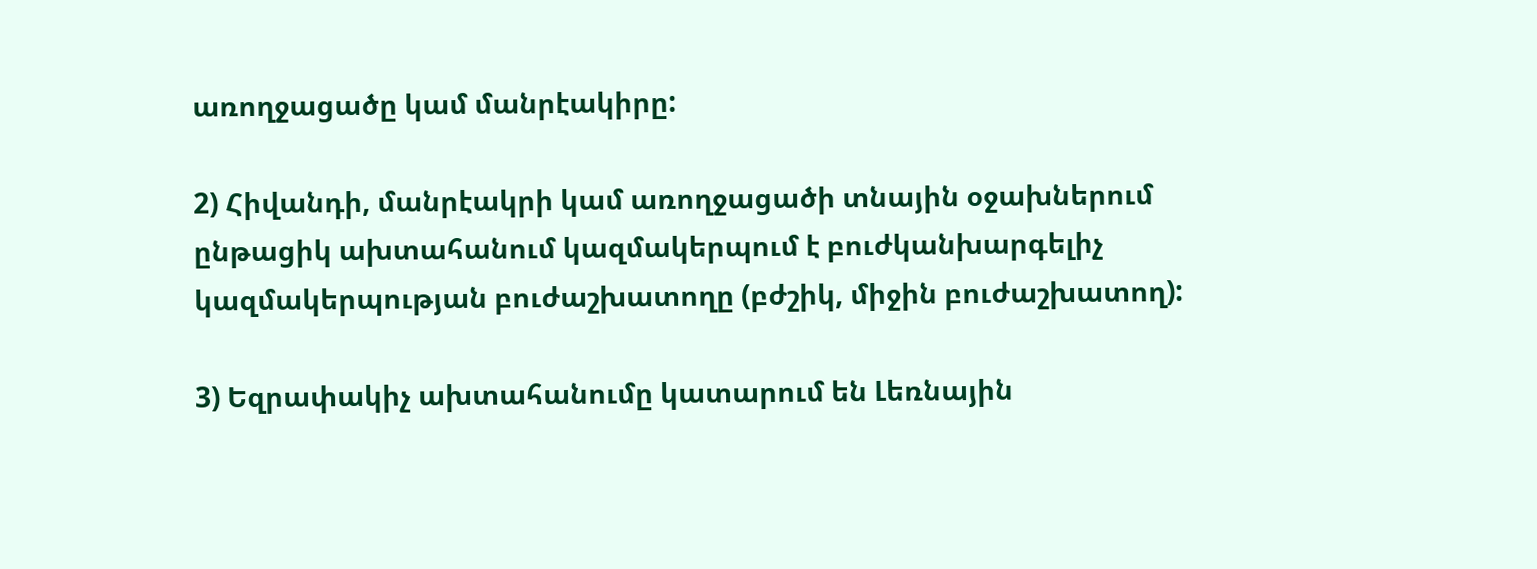առողջացածը կամ մանրէակիրը:

2) Հիվանդի, մանրէակրի կամ առողջացածի տնային օջախներում ընթացիկ ախտահանում կազմակերպում է բուժկանխարգելիչ կազմակերպության բուժաշխատողը (բժշիկ, միջին բուժաշխատող):

3) Եզրափակիչ ախտահանումը կատարում են Լեռնային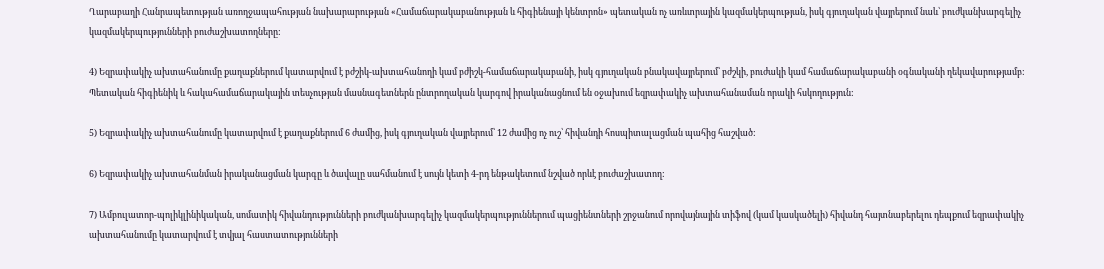Ղարաբաղի Հանրապետության առողջապահության նախարարության «Համաճարակաբանության և հիգիենայի կենտրոն» պետական ոչ առևտրային կազմակերպության, իսկ գյուղական վայրերում նաև՝ բուժկանխարգելիչ կազմակերպությունների բուժաշխատողները:

4) Եզրափակիչ ախտահանումը քաղաքներում կատարվում է բժշիկ-ախտահանողի կամ բժիշկ-համաճարակաբանի, իսկ գյուղական բնակավայրերում՝ բժշկի, բուժակի կամ համաճարակաբանի օգնականի ղեկավարությամբ: Պետական հիգիենիկ և հակահամաճարակային տեսչության մասնագետներն ընտրողական կարգով իրականացնում են օջախում եզրափակիչ ախտահանաման որակի հսկողություն:

5) Եզրափակիչ ախտահանումը կատարվում է քաղաքներում 6 ժամից, իսկ գյուղական վայրերում՝ 12 ժամից ոչ ուշ՝ հիվանդի հոսպիտալացման պահից հաշված:

6) Եզրափակիչ ախտահանման իրականացման կարգը և ծավալը սահմանում է սույն կետի 4-րդ ենթակետում նշված որևէ բուժաշխատող:

7) Ամբուլատոր-պոլիկլինիկական, սոմատիկ հիվանդությունների բուժկանխարգելիչ կազմակերպություններում պացիենտների շրջանում որովայնային տիֆով (կամ կասկածելի) հիվանդ հայտնաբերելու դեպքում եզրափակիչ ախտահանումը կատարվում է տվյալ հաստատությունների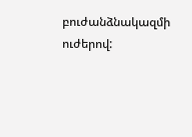բուժանձնակազմի ուժերով: